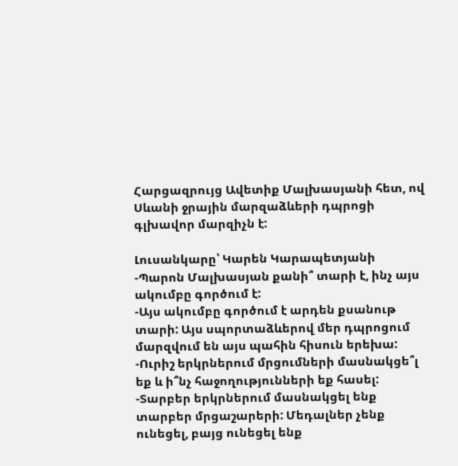Հարցազրույց Ավետիք Մալխասյանի հետ, ով Սևանի ջրային մարզաձևերի դպրոցի գլխավոր մարզիչն է:

Լուսանկարը՝ Կարեն Կարապետյանի
-Պարոն Մալխասյան քանի՞ տարի է, ինչ այս ակումբը գործում է:
-Այս ակումբը գործում է արդեն քսանութ տարի: Այս սպորտաձևերով մեր դպրոցում մարզվում են այս պահին հիսուն երեխա:
-Ուրիշ երկրներում մրցումների մասնակցե՞լ եք և ի՞նչ հաջողությունների եք հասել:
-Տարբեր երկրներում մասնակցել ենք տարբեր մրցաշարերի: Մեդալներ չենք ունեցել, բայց ունեցել ենք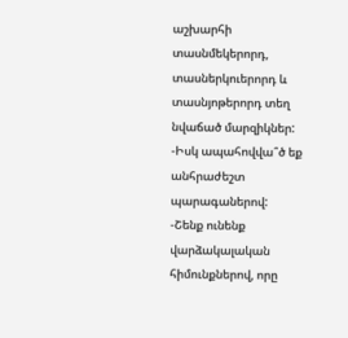աշխարհի տասնմեկերորդ, տասներկուերորդ և տասնյոթերորդ տեղ նվաճած մարզիկներ:
-Իսկ ապահովվա՞ծ եք անհրաժեշտ պարագաներով:
-Շենք ունենք վարձակալական հիմունքներով, որը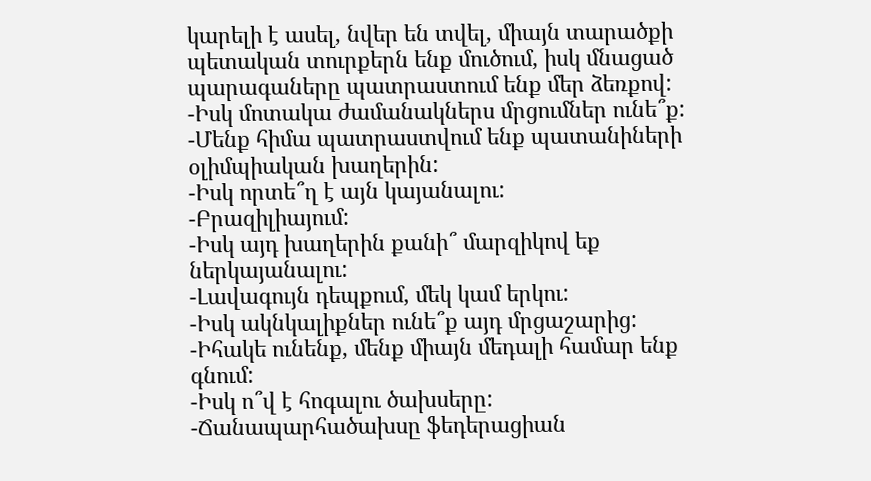կարելի է ասել, նվեր են տվել, միայն տարածքի պետական տուրքերն ենք մուծում, իսկ մնացած պարագաները պատրաստում ենք մեր ձեռքով:
-Իսկ մոտակա ժամանակներս մրցումներ ունե՞ք:
-Մենք հիմա պատրաստվում ենք պատանիների օլիմպիական խաղերին:
-Իսկ որտե՞ղ է այն կայանալու:
-Բրազիլիայում:
-Իսկ այդ խաղերին քանի՞ մարզիկով եք ներկայանալու:
-Լավագույն դեպքում, մեկ կամ երկու:
-Իսկ ակնկալիքներ ունե՞ք այդ մրցաշարից:
-Իհակե ունենք, մենք միայն մեդալի համար ենք գնում:
-Իսկ ո՞վ է հոգալու ծախսերը:
-Ճանապարհածախսը ֆեդերացիան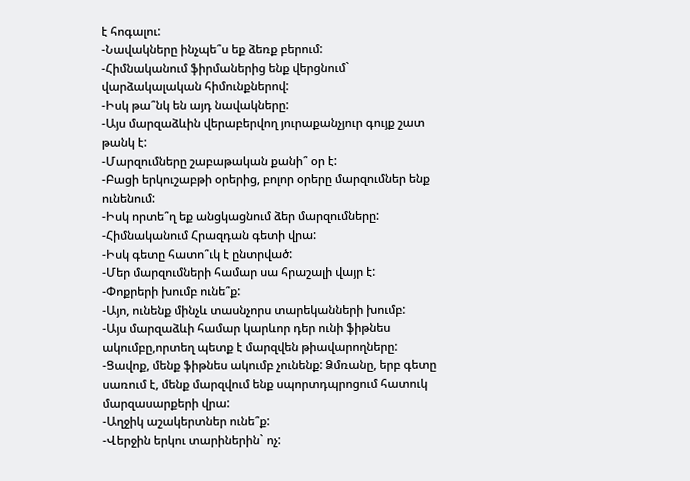է հոգալու:
-Նավակները ինչպե՞ս եք ձեռք բերում:
-Հիմնականում ֆիրմաներից ենք վերցնում` վարձակալական հիմունքներով:
-Իսկ թա՞նկ են այդ նավակները:
-Այս մարզաձևին վերաբերվող յուրաքանչյուր գույք շատ թանկ է:
-Մարզումները շաբաթական քանի՞ օր է:
-Բացի երկուշաբթի օրերից, բոլոր օրերը մարզումներ ենք ունենում:
-Իսկ որտե՞ղ եք անցկացնում ձեր մարզումները:
-Հիմնականում Հրազդան գետի վրա:
-Իսկ գետը հատո՞ւկ է ընտրված:
-Մեր մարզումների համար սա հրաշալի վայր է:
-Փոքրերի խումբ ունե՞ք:
-Այո, ունենք մինչև տասնչորս տարեկանների խումբ:
-Այս մարզաձևի համար կարևոր դեր ունի ֆիթնես ակումբը,որտեղ պետք է մարզվեն թիավարողները:
-Ցավոք, մենք ֆիթնես ակումբ չունենք: Ձմռանը, երբ գետը սառում է, մենք մարզվում ենք սպորտդպրոցում հատուկ մարզասարքերի վրա:
-Աղջիկ աշակերտներ ունե՞ք:
-Վերջին երկու տարիներին` ոչ: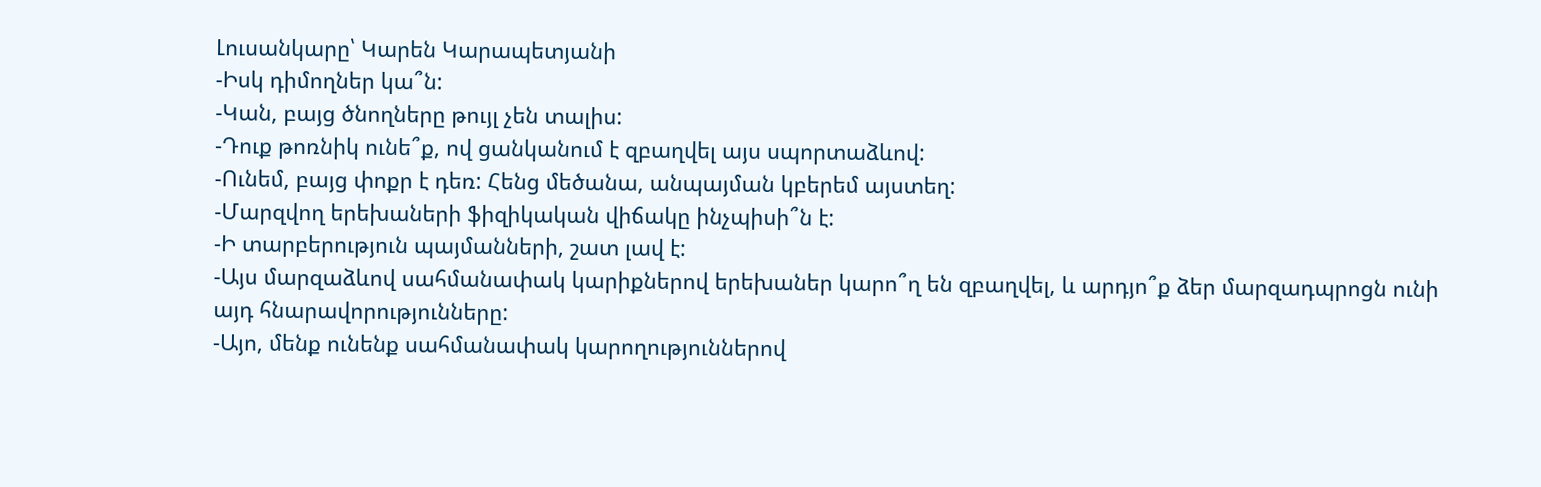Լուսանկարը՝ Կարեն Կարապետյանի
-Իսկ դիմողներ կա՞ն:
-Կան, բայց ծնողները թույլ չեն տալիս:
-Դուք թոռնիկ ունե՞ք, ով ցանկանում է զբաղվել այս սպորտաձևով:
-Ունեմ, բայց փոքր է դեռ: Հենց մեծանա, անպայման կբերեմ այստեղ:
-Մարզվող երեխաների ֆիզիկական վիճակը ինչպիսի՞ն է:
-Ի տարբերություն պայմանների, շատ լավ է:
-Այս մարզաձևով սահմանափակ կարիքներով երեխաներ կարո՞ղ են զբաղվել, և արդյո՞ք ձեր մարզադպրոցն ունի այդ հնարավորությունները:
-Այո, մենք ունենք սահմանափակ կարողություններով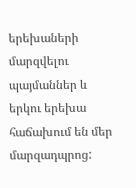երեխաների մարզվելու պայմաններ և երկու երեխա հաճախում են մեր մարզադպրոց: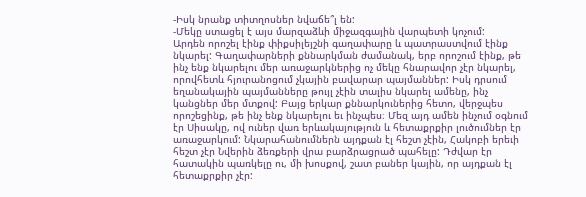-Իսկ նրանք տիտղոսներ նվաճե՞լ են:
-Մեկը ստացել է այս մարզաձևի միջազգային վարպետի կոչում:
Արդեն որոշել էինք փիքսիլեյշնի գաղափարը և պատրաստվում էինք նկարել: Գաղափարների քննարկման ժամանակ, երբ որոշում էինք, թե ինչ ենք նկարելու մեր առաջարկներից ոչ մեկը հնարավոր չէր նկարել, որովհետև հյուրանոցում չկային բավարար պայմաններ: Իսկ դրսում եղանակային պայմանները թույլ չէին տալիս նկարել ամենը, ինչ կանցներ մեր մտքով: Բայց երկար քննարկուներից հետո, վերջպես որոշեցինք, թե ինչ ենք նկարելու եւ ինչպես։ Մեզ այդ ամեն ինչում օգնում էր Սիսակը, ով ուներ վառ երևակայություն և հետաքրքիր լուծումներ էր առաջարկում: Նկարահանումներն այդքան էլ հեշտ չէին, Հակոբի երեւի հեշտ չէր Նվերին ձեռքերի վրա բարձրացրած պահելը: Դժվար էր հատակին պառկելը ու, մի խոսքով, շատ բաներ կային, որ այդքան էլ հետաքրքիր չէր: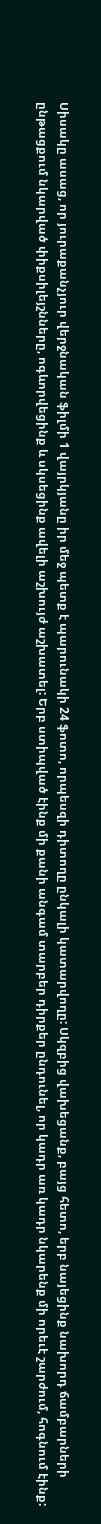Սիսակը ասաց, որ յուրաքանչյուր վերջնական ֆիլմի 1 վայրկյանը իր մեջ պետք է պարունակի 24 ֆոտո, որպեսզի դիտողը ընկալի կատարվողը: Սկզբից վախեցանք, բայց հետո, երբ նայեցինք նախորդ ճամբարների ընթացքում նկարված փիքսիլեյշնները, ոգևորվեցինք և սկսեցինք ավելի աշխույժ աշխատել: Երբ ստիպված էինք մի քանի անգամ տարբեր դիրքեր ընդունել, որ կադր առ կադր նկարենք մի որեւէ շարժում, հոգնում էինք: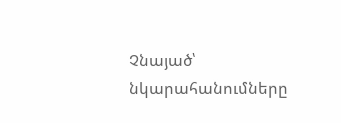Չնայած՝ նկարահանումները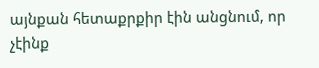այնքան հետաքրքիր էին անցնում, որ չէինք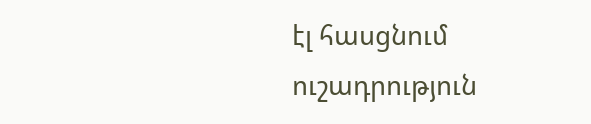էլ հասցնում ուշադրություն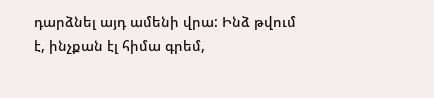դարձնել այդ ամենի վրա: Ինձ թվում է, ինչքան էլ հիմա գրեմ,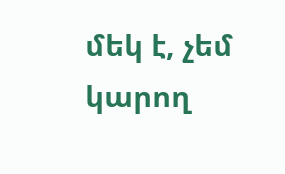մեկ է, չեմ կարող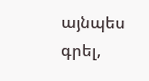այնպես գրել,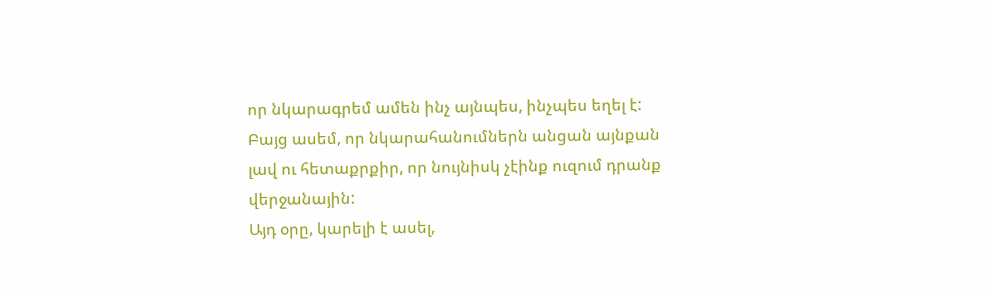որ նկարագրեմ ամեն ինչ այնպես, ինչպես եղել է: Բայց ասեմ, որ նկարահանումներն անցան այնքան լավ ու հետաքրքիր, որ նույնիսկ չէինք ուզում դրանք վերջանային:
Այդ օրը, կարելի է ասել,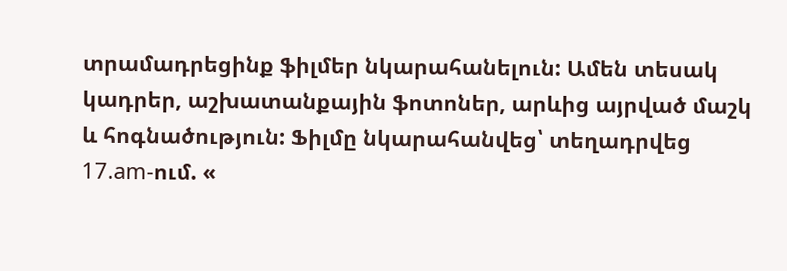տրամադրեցինք ֆիլմեր նկարահանելուն: Ամեն տեսակ կադրեր, աշխատանքային ֆոտոներ, արևից այրված մաշկ և հոգնածություն: Ֆիլմը նկարահանվեց՝ տեղադրվեց 17.am-ում. «